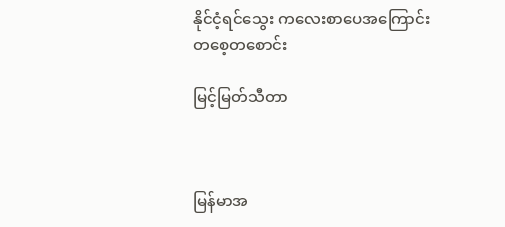နိုင်ငံ့ရင်သွေး ကလေးစာပေအကြောင်း တစေ့တစောင်း

မြင့်မြတ်သီတာ



မြန်မာအ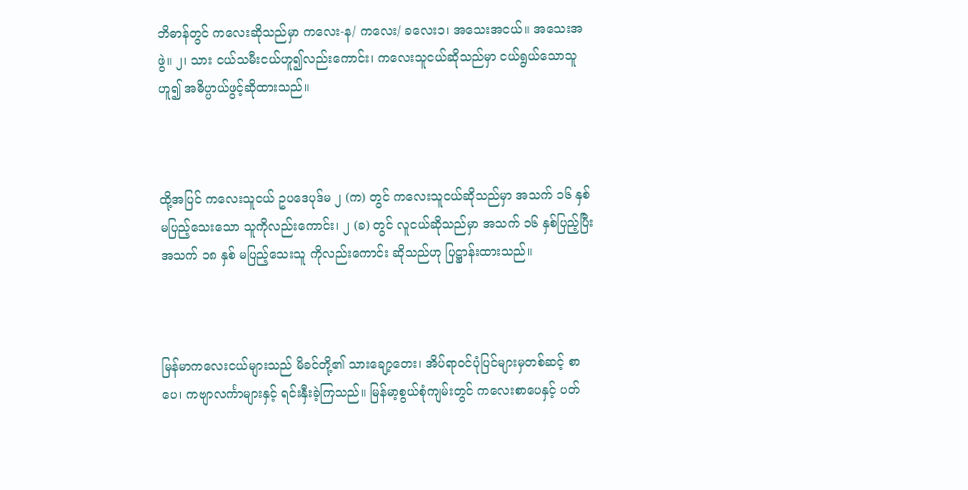ဘိဓာန်တွင် ကလေးဆိုသည်မှာ ကလေး-န/ ကလေး/ ခလေး၁၊ အသေးအငယ်။ အသေးအဖွဲ။ ၂၊ သား ငယ်သမီးငယ်ဟူ၍လည်းကောင်း၊ ကလေးသူငယ်ဆိုသည်မှာ ငယ်ရွယ်သောသူဟူ၍ အဓိပ္ပာယ်ဖွင့်ဆိုထားသည်။



ထို့အပြင် ကလေးသူငယ် ဥပဒေပုဒ်မ ၂ (က) တွင် ကလေးသူငယ်ဆိုသည်မှာ အသက် ၁၆ နှစ် မပြည့်သေးသော သူကိုလည်းကောင်း၊ ၂ (ခ) တွင် လူငယ်ဆိုသည်မှာ အသက် ၁၆ နှစ်ပြည့်ပြီး အသက် ၁၈ နှစ် မပြည့်သေးသူ ကိုလည်းကောင်း ဆိုသည်ဟု ပြဋ္ဌာန်းထားသည်။



မြန်မာကလေးငယ်များသည် မိခင်တို့၏ သားချော့တေး၊ အိပ်ရာဝင်ပုံပြင်များမှတစ်ဆင့် စာပေ၊ ကဗျာလင်္ကာများနှင့် ရင်းနှီးခဲ့ကြသည်။ မြန်မာ့စွယ်စုံကျမ်းတွင် ကလေးစာပေနှင့် ပတ်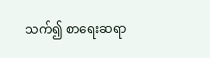သက်၍ စာရေးဆရာ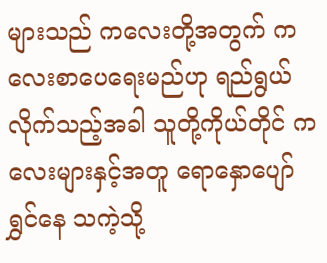များသည် ကလေးတို့အတွက် ကလေးစာပေရေးမည်ဟု ရည်ရွယ်လိုက်သည့်အခါ သူတို့ကိုယ်တိုင် ကလေးများနှင့်အတူ ရောနှောပျော်ရွှင်နေ သကဲ့သို့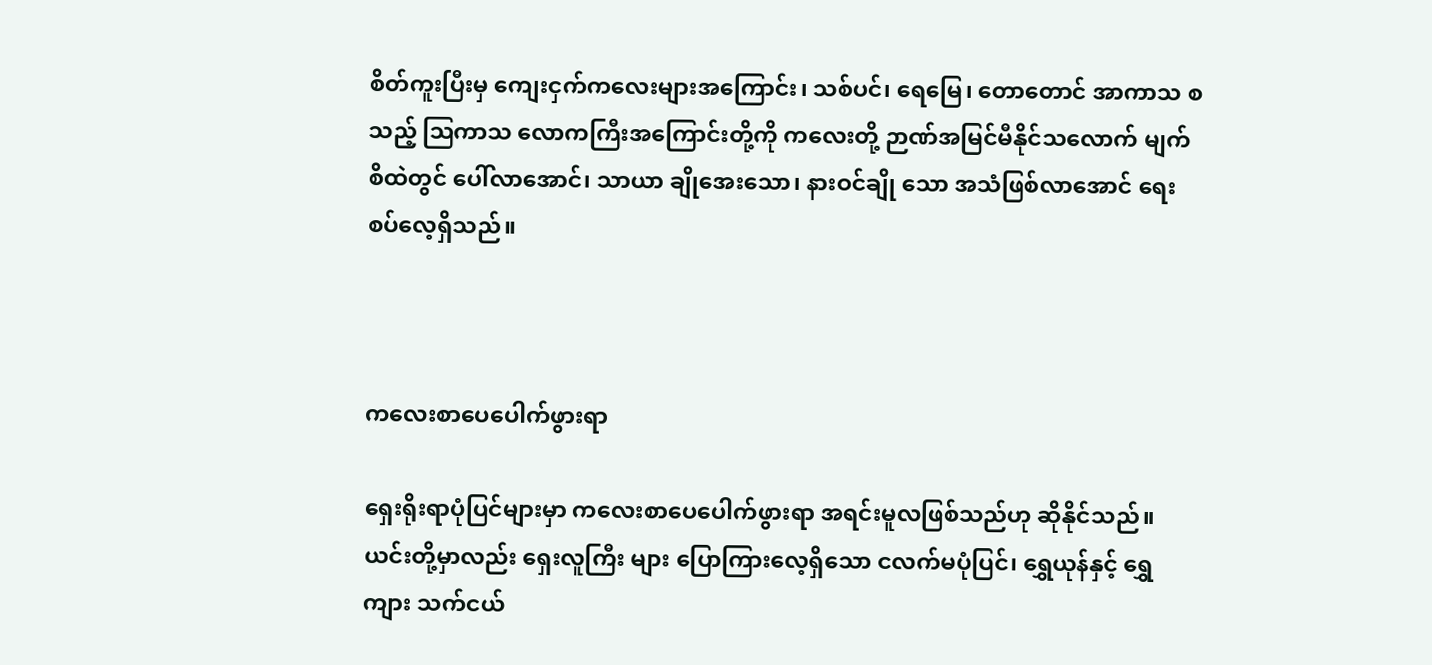စိတ်ကူးပြီးမှ ကျေးငှက်ကလေးများအကြောင်း၊ သစ်ပင်၊ ရေမြေ၊ တောတောင် အာကာသ စသည့် ဩကာသ လောကကြီးအကြောင်းတို့ကို ကလေးတို့ ဉာဏ်အမြင်မီနိုင်သလောက် မျက်စိထဲတွင် ပေါ်လာအောင်၊ သာယာ ချိုအေးသော၊ နားဝင်ချို သော အသံဖြစ်လာအောင် ရေးစပ်လေ့ရှိသည်။



ကလေးစာပေပေါက်ဖွားရာ

ရှေးရိုးရာပုံပြင်များမှာ ကလေးစာပေပေါက်ဖွားရာ အရင်းမူလဖြစ်သည်ဟု ဆိုနိုင်သည်။ ယင်းတို့မှာလည်း ရှေးလူကြီး များ ပြောကြားလေ့ရှိသော ငလက်မပုံပြင်၊ ရွှေယုန်နှင့် ရွှေကျား သက်ငယ်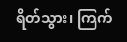ရိတ်သွား၊ ကြက်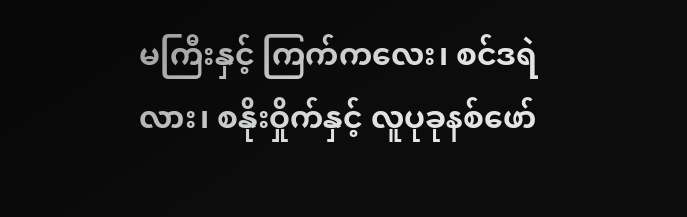မကြီးနှင့် ကြက်ကလေး၊ စင်ဒရဲလား၊ စနိုးဝှိုက်နှင့် လူပုခုနစ်ဖော်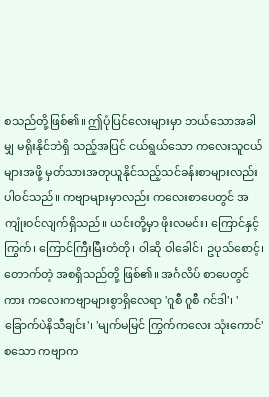စသည်တို့ဖြစ်၏။ ဤပုံပြင်လေးများမှာ ဘယ်သောအခါမျှ မရိုးနိုင်ဘဲရှိ သည့်အပြင် ငယ်ရွယ်သော ကလေးသူငယ်များအဖို့ မှတ်သားအတုယူနိုင်သည့်သင်ခန်းစာများလည်း ပါဝင်သည်။ ကဗျာများမှာလည်း ကလေးစာပေတွင် အကျုံးဝင်လျက်ရှိသည်။ ယင်းတို့မှာ ဖိုးလမင်း၊ ကြောင်နှင့် ကြွက်၊ ကြောင်ကြီးမြီးတံတို၊ ဝါဆို ဝါခေါင်၊ ဥပုသ်စောင့်၊ တောက်တဲ့ အစရှိသည်တို့ ဖြစ်၏။ အင်္ဂလိပ် စာပေတွင်ကား ကလေးကဗျာများစွာရှိလေရာ 'ဂူစီ ဂူစီ ဂင်ဒါ'၊ 'ခြောက်ပဲနိသီချင်း'၊ 'မျက်မမြင် ကြွက်ကလေး သုံးကောင်' စသော ကဗျာက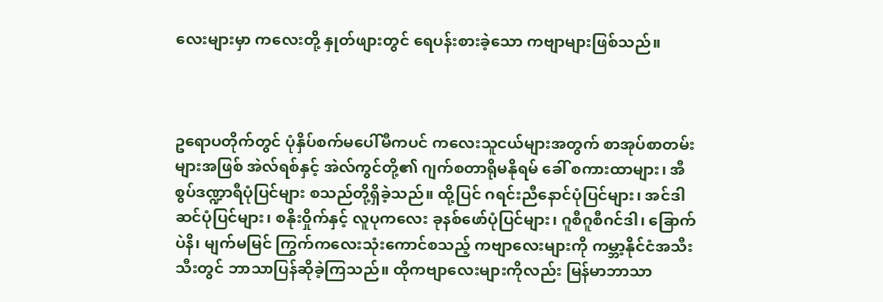လေးများမှာ ကလေးတို့ နှုတ်ဖျားတွင် ရေပန်းစားခဲ့သော ကဗျာများဖြစ်သည်။



ဥရောပတိုက်တွင် ပုံနှိပ်စက်မပေါ်မီကပင် ကလေးသူငယ်များအတွက် စာအုပ်စာတမ်းများအဖြစ် အဲလ်ရစ်နှင့် အဲလ်ကွင်တို့၏ ဂျက်စတာရိုမနိုရမ် ခေါ် စကားထာများ၊ အီစွပ်ဒဏ္ဍာရီပုံပြင်များ စသည်တို့ရှိခဲ့သည်။ ထို့ပြင် ဂရင်းညီနောင်ပုံပြင်များ၊ အင်ဒါဆင်ပုံပြင်များ၊ စနိုးဝှိုက်နှင့် လူပုကလေး ခုနစ်ဖော်ပုံပြင်များ၊ ဂူစီဂူစီဂင်ဒါ၊ ခြောက်ပဲနိ၊ မျက်မမြင် ကြွက်ကလေးသုံးကောင်စသည့် ကဗျာလေးများကို ကမ္ဘာ့နိုင်ငံအသီးသီးတွင် ဘာသာပြန်ဆိုခဲ့ကြသည်။ ထိုကဗျာလေးများကိုလည်း မြန်မာဘာသာ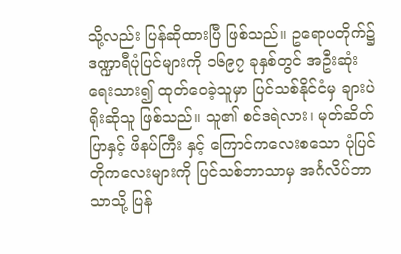သို့လည်း ပြန်ဆိုထားပြီ ဖြစ်သည်။ ဥရောပတိုက်၌ ဒဏ္ဍာရီပုံပြင်များကို ၁၆၉၇ ခုနှစ်တွင် အဦးဆုံးရေးသား၍ ထုတ်ဝေခဲ့သူမှာ ပြင်သစ်နိုင်ငံမှ ချားပဲရိုးဆိုသူ ဖြစ်သည်။ သူ၏ စင်ဒရဲလား၊ မုတ်ဆိတ်ပြာနှင့် ဖိနပ်ကြီး နှင့် ကြောင်ကလေးစသော ပုံပြင်တိုကလေးများကို ပြင်သစ်ဘာသာမှ အင်္ဂလိပ်ဘာသာသို့ ပြန်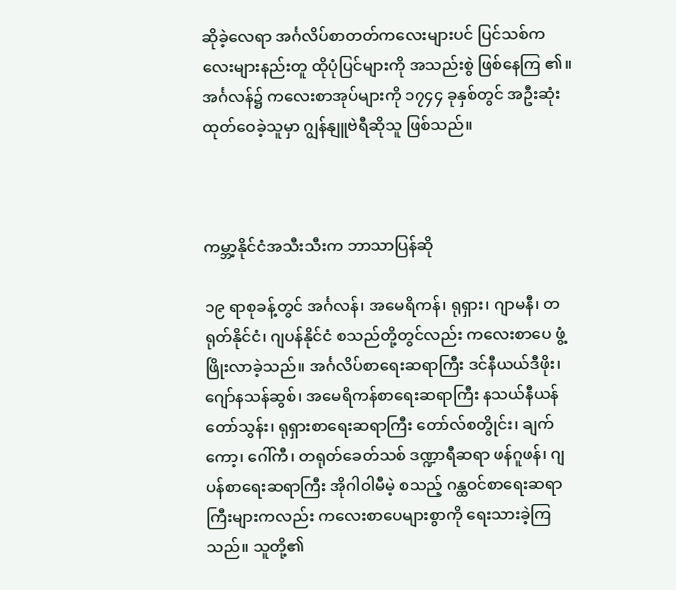ဆိုခဲ့လေရာ အင်္ဂလိပ်စာတတ်ကလေးများပင် ပြင်သစ်ကလေးများနည်းတူ ထိုပုံပြင်များကို အသည်းစွဲ ဖြစ်နေကြ ၏။ အင်္ဂလန်၌ ကလေးစာအုပ်များကို ၁၇၄၄ ခုနှစ်တွင် အဦးဆုံး ထုတ်ဝေခဲ့သူမှာ ဂျွန်နျူဗဲရီဆိုသူ ဖြစ်သည်။



ကမ္ဘာ့နိုင်ငံအသီးသီးက ဘာသာပြန်ဆို

၁၉ ရာစုခန့်တွင် အင်္ဂလန်၊ အမေရိကန်၊ ရုရှား၊ ဂျာမနီ၊ တရုတ်နိုင်ငံ၊ ဂျပန်နိုင်ငံ စသည်တို့တွင်လည်း ကလေးစာပေ ဖွံ့ဖြိုးလာခဲ့သည်။ အင်္ဂလိပ်စာရေးဆရာကြီး ဒင်နီယယ်ဒီဖိုး၊ ဂျော်နသန်ဆွစ်၊ အမေရိကန်စာရေးဆရာကြီး နသယ်နီယန်တော်သွန်း၊ ရုရှားစာရေးဆရာကြီး တော်လ်စတွိုင်း၊ ချက်ကော့၊ ဂေါ်ကီ၊ တရုတ်ခေတ်သစ် ဒဏ္ဍာရီဆရာ ဖန်ဂူဖန်၊ ဂျပန်စာရေးဆရာကြီး အိုဂါဝါမီမဲ့ စသည့် ဂန္ထဝင်စာရေးဆရာကြီးများကလည်း ကလေးစာပေများစွာကို ရေးသားခဲ့ကြသည်။ သူတို့၏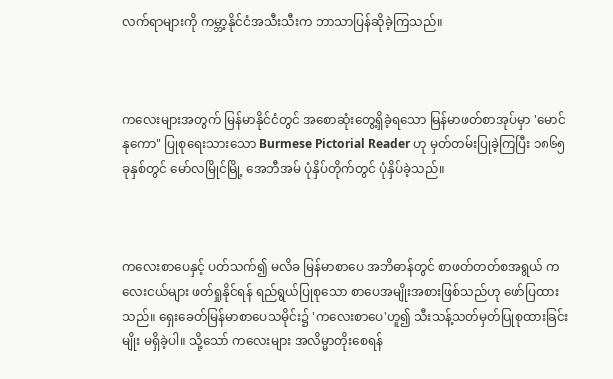လက်ရာများကို ကမ္ဘာ့နိုင်ငံအသီးသီးက ဘာသာပြန်ဆိုခဲ့ကြသည်။



ကလေးများအတွက် မြန်မာနိုင်ငံတွင် အစောဆုံးတွေ့ရှိခဲ့ရသော မြန်မာဖတ်စာအုပ်မှာ 'မောင်နုကော" ပြုစုရေးသားသော Burmese Pictorial Reader ဟု မှတ်တမ်းပြုခဲ့ကြပြီး ၁၈၆၅ ခုနှစ်တွင် မော်လမြိုင်မြို့ အေဘီအမ် ပုံနှိပ်တိုက်တွင် ပုံနှိပ်ခဲ့သည်။



ကလေးစာပေနှင့် ပတ်သက်၍ မလိခ မြန်မာစာပေ အဘိဓာန်တွင် စာဖတ်တတ်စအရွယ် ကလေးငယ်များ ဖတ်ရှုနိုင်ရန် ရည်ရွယ်ပြုစုသော စာပေအမျိုးအစားဖြစ်သည်ဟု ဖော်ပြထားသည်။ ရှေးခေတ်မြန်မာစာပေသမိုင်း၌ 'ကလေးစာပေ'ဟူ၍ သီးသန့်သတ်မှတ်ပြုစုထားခြင်းမျိုး မရှိခဲ့ပါ။ သို့သော် ကလေးများ အလိမ္မာတိုးစေရန်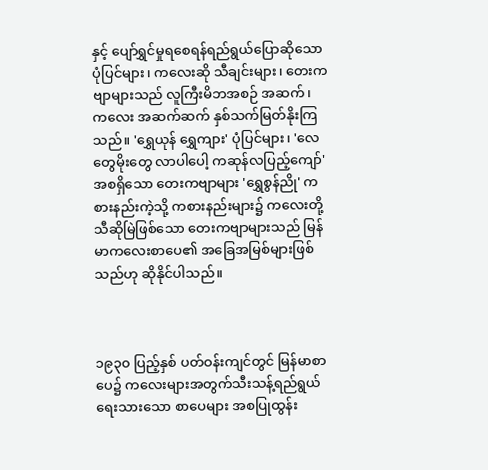နှင့် ပျော်ရွှင်မှုရစေရန်ရည်ရွယ်ပြောဆိုသော ပုံပြင်များ၊ ကလေးဆို သီချင်းများ၊ တေးကဗျာများသည် လူကြီးမိဘအစဉ် အဆက်၊ ကလေး အဆက်ဆက် နှစ်သက်မြတ်နိုးကြသည်။ 'ရွှေယုန် ရွှေကျား' ပုံပြင်များ၊ 'လေတွေမိုးတွေ လာပါပေါ့ ကဆုန်လပြည့်ကျော်' အစရှိသော တေးကဗျာများ 'ရွှေစွန်ညို' ကစားနည်းကဲ့သို့ ကစားနည်းများ၌ ကလေးတို့ သီဆိုမြဲဖြစ်သော တေးကဗျာများသည် မြန်မာကလေးစာပေ၏ အခြေအမြစ်များဖြစ်သည်ဟု ဆိုနိုင်ပါသည်။



၁၉၃၀ ပြည့်နှစ် ပတ်ဝန်းကျင်တွင် မြန်မာစာပေ၌ ကလေးများအတွက်သီးသန့်ရည်ရွယ်ရေးသားသော စာပေများ အစပြုထွန်း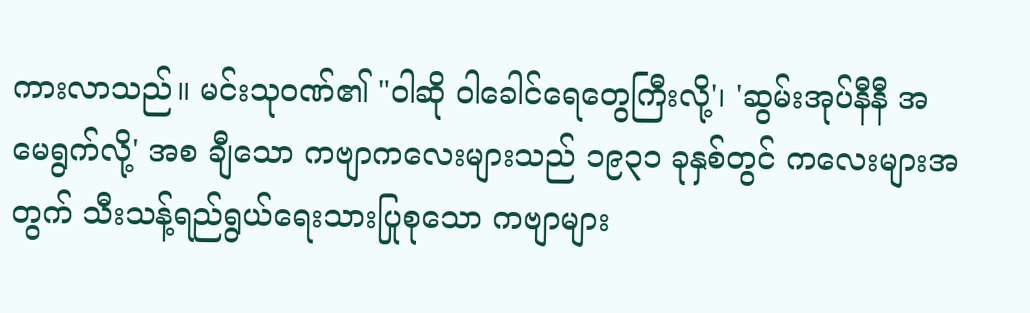ကားလာသည်။ မင်းသုဝဏ်၏ "ဝါဆို ဝါခေါင်ရေတွေကြီးလို့'၊ 'ဆွမ်းအုပ်နီနီ အမေရွက်လို့' အစ ချီသော ကဗျာကလေးများသည် ၁၉၃၁ ခုနှစ်တွင် ကလေးများအတွက် သီးသန့်ရည်ရွယ်ရေးသားပြုစုသော ကဗျာများ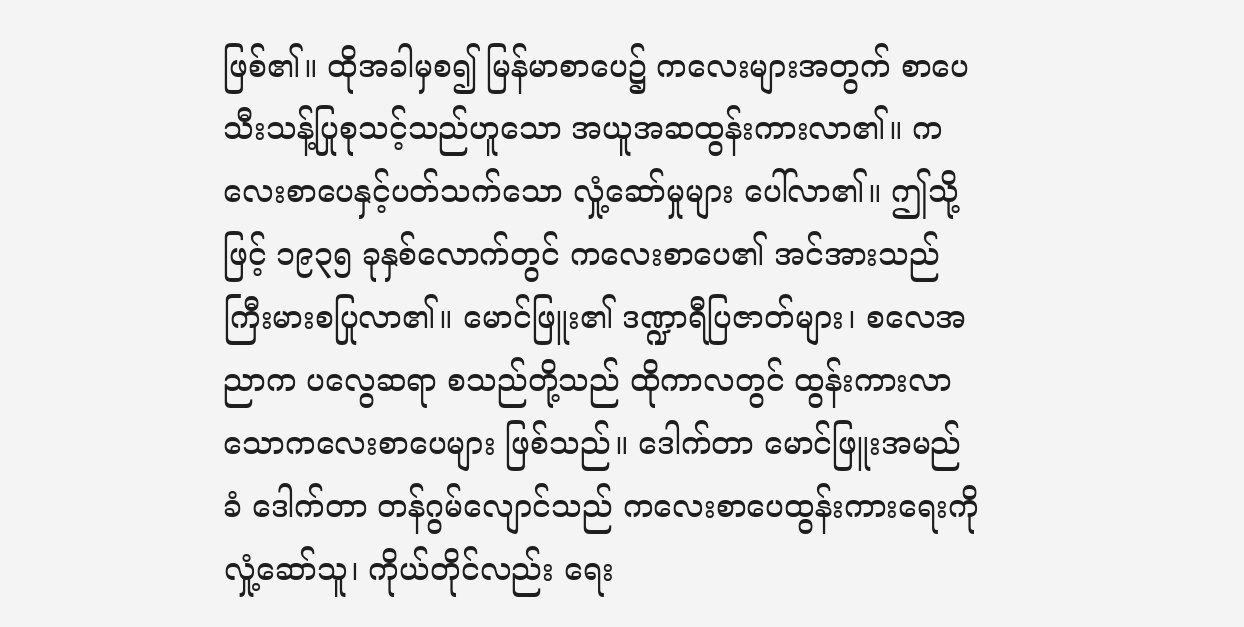ဖြစ်၏။ ထိုအခါမှစ၍ မြန်မာစာပေ၌ ကလေးများအတွက် စာပေသီးသန့်ပြုစုသင့်သည်ဟူသော အယူအဆထွန်းကားလာ၏။ ကလေးစာပေနှင့်ပတ်သက်သော လှုံ့ဆော်မှုများ ပေါ်လာ၏။ ဤသို့ဖြင့် ၁၉၃၅ ခုနှစ်လောက်တွင် ကလေးစာပေ၏ အင်အားသည် ကြီးမားစပြုလာ၏။ မောင်ဖြူး၏ ဒဏ္ဍာရီပြဇာတ်များ၊ စလေအညာက ပလွေဆရာ စသည်တို့သည် ထိုကာလတွင် ထွန်းကားလာသောကလေးစာပေများ ဖြစ်သည်။ ဒေါက်တာ မောင်ဖြူးအမည်ခံ ဒေါက်တာ တန်ဂွမ်လျောင်သည် ကလေးစာပေထွန်းကားရေးကို လှုံ့ဆော်သူ၊ ကိုယ်တိုင်လည်း ရေး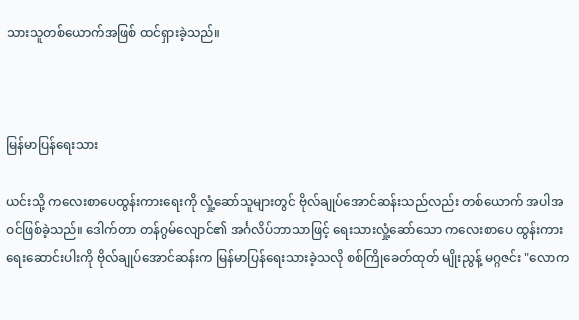သားသူတစ်ယောက်အဖြစ် ထင်ရှားခဲ့သည်။



မြန်မာပြန်ရေးသား

ယင်းသို့ ကလေးစာပေထွန်းကားရေးကို လှုံ့ဆော်သူများတွင် ဗိုလ်ချုပ်အောင်ဆန်းသည်လည်း တစ်ယောက် အပါအဝင်ဖြစ်ခဲ့သည်။ ဒေါက်တာ တန်ဂွမ်လျောင်၏ အင်္ဂလိပ်ဘာသာဖြင့် ရေးသားလှုံ့ဆော်သော ကလေးစာပေ ထွန်းကားရေးဆောင်းပါးကို ဗိုလ်ချုပ်အောင်ဆန်းက မြန်မာပြန်ရေးသားခဲ့သလို စစ်ကြိုခေတ်ထုတ် မျိုးညွန့် မဂ္ဂဇင်း "လောက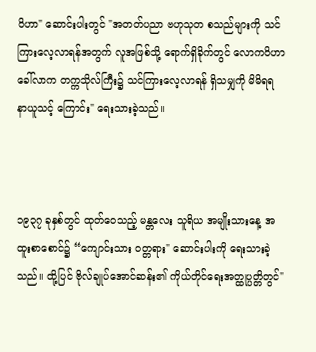ဝိဟာ" ဆောင်းပါးတွင် "အတတ်ပညာ ဗဟုသုတ စသည်များကို သင်ကြားလေ့လာရန်အတွက် လူအဖြစ်သို့ ရောက်ရှိခိုက်တွင် လောကဝိဟာခေါ်လာက တက္ကသိုလ်ကြီး၌ သင်ကြားလေ့လာရန် ရှိသမျှကို မိမိရရ နာယူသင့် ကြောင်း" ရေးသားခဲ့သည်။



၁၉၃၇ ခုနှစ်တွင် ထုတ်ဝေသည့် မန္တလေး သူရိယ အမျိုးသားနေ့ အထူးစာစောင်၌ “ကျောင်းသား ဝတ္တရား" ဆောင်းပါးကို ရေးသားခဲ့သည်။ ထို့ပြင် ဗိုလ်ချုပ်အောင်ဆန်း၏ ကိုယ်တိုင်ရေးအတ္ထုပ္ပတ္တိတွင်"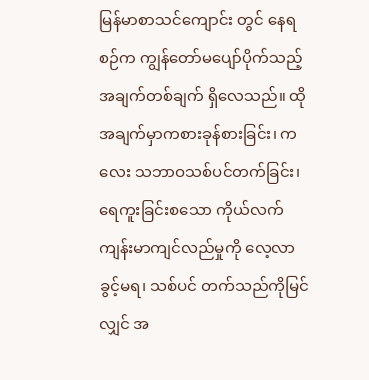မြန်မာစာသင်ကျောင်း တွင် နေရစဉ်က ကျွန်တော်မပျော်ပိုက်သည့် အချက်တစ်ချက် ရှိလေသည်။ ထိုအချက်မှာကစားခုန်စားခြင်း၊ ကလေး သဘာဝသစ်ပင်တက်ခြင်း၊ ရေကူးခြင်းစသော ကိုယ်လက်ကျန်းမာကျင်လည်မှုကို လေ့လာခွင့်မရ၊ သစ်ပင် တက်သည်ကိုမြင်လျှင် အ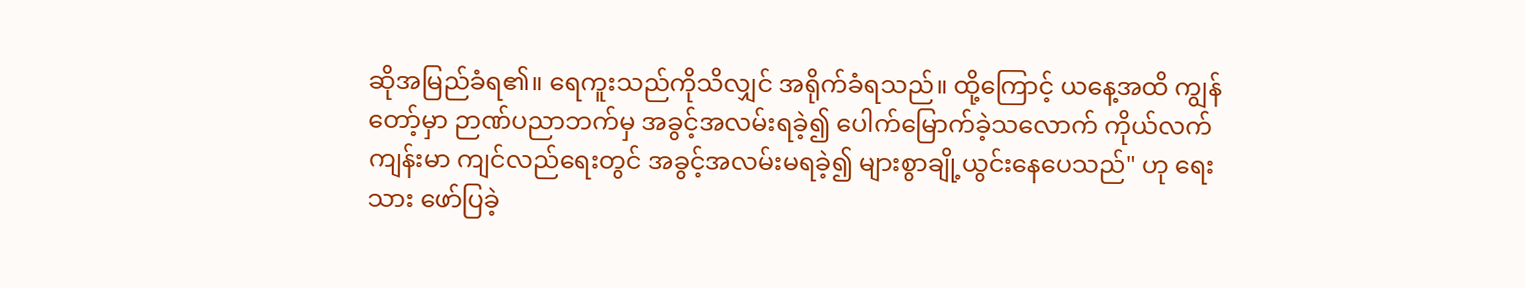ဆိုအမြည်ခံရ၏။ ရေကူးသည်ကိုသိလျှင် အရိုက်ခံရသည်။ ထို့ကြောင့် ယနေ့အထိ ကျွန်တော့်မှာ ဉာဏ်ပညာဘက်မှ အခွင့်အလမ်းရခဲ့၍ ပေါက်မြောက်ခဲ့သလောက် ကိုယ်လက်ကျန်းမာ ကျင်လည်ရေးတွင် အခွင့်အလမ်းမရခဲ့၍ များစွာချို့ယွင်းနေပေသည်" ဟု ရေးသား ဖော်ပြခဲ့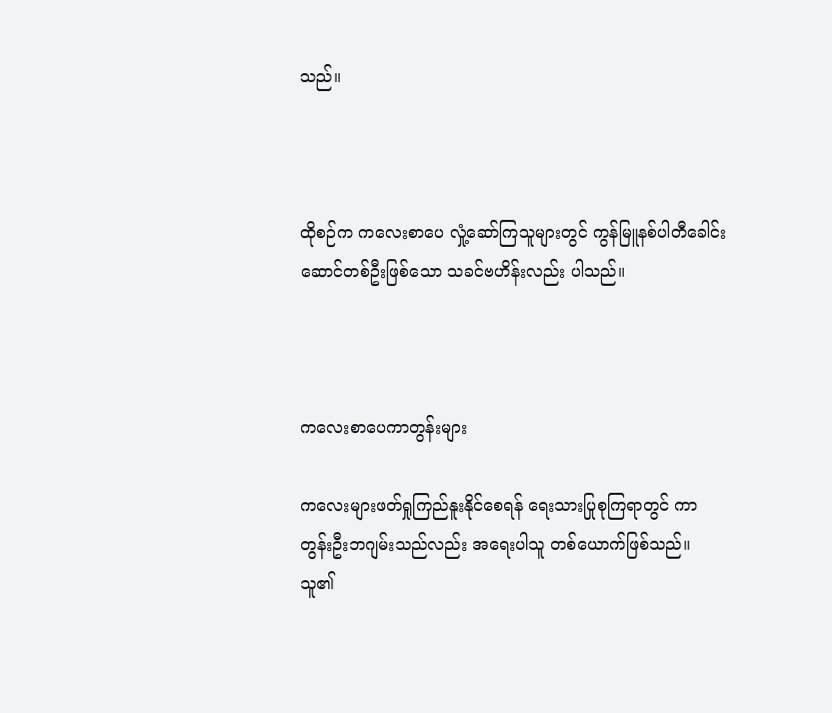သည်။



ထိုစဉ်က ကလေးစာပေ လှုံ့ဆော်ကြသူများတွင် ကွန်မြူနစ်ပါတီခေါင်းဆောင်တစ်ဦးဖြစ်သော သခင်ဗဟိန်းလည်း ပါသည်။



ကလေးစာပေကာတွန်းများ

ကလေးများဖတ်ရှုကြည်နူးနိုင်စေရန် ရေးသားပြုစုကြရာတွင် ကာတွန်းဦးဘဂျမ်းသည်လည်း အရေးပါသူ တစ်ယောက်ဖြစ်သည်။ သူ၏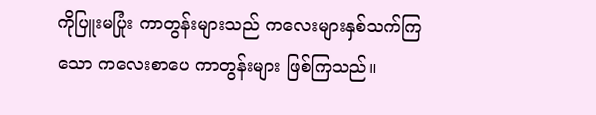ကိုပြူးမပြုံး ကာတွန်းများသည် ကလေးများနှစ်သက်ကြသော ကလေးစာပေ ကာတွန်းများ ဖြစ်ကြသည်။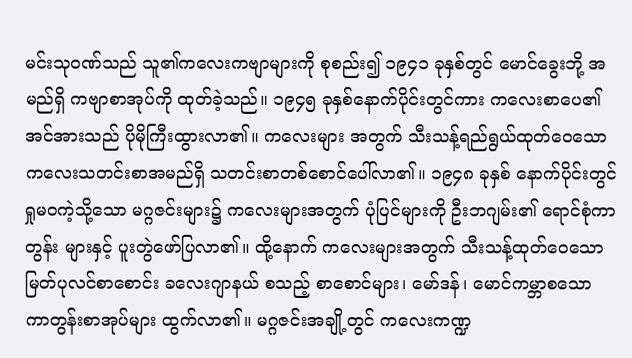မင်းသုဝဏ်သည် သူ၏ကလေးကဗျာများကို စုစည်း၍ ၁၉၄၁ ခုနှစ်တွင် မောင်ခွေးဘို့ အမည်ရှိ ကဗျာစာအုပ်ကို ထုတ်ခဲ့သည်။ ၁၉၄၅ ခုနှစ်နောက်ပိုင်းတွင်ကား ကလေးစာပေ၏ အင်အားသည် ပိုမိုကြီးထွားလာ၏။ ကလေးများ အတွက် သီးသန့်ရည်ရွယ်ထုတ်ဝေသော ကလေးသတင်းစာအမည်ရှိ သတင်းစာတစ်စောင်ပေါ်လာ၏။ ၁၉၄၈ ခုနှစ် နောက်ပိုင်းတွင် ရှုမဝကဲ့သို့သော မဂ္ဂဇင်းများ၌ ကလေးများအတွက် ပုံပြင်များကို ဦးဘဂျမ်း၏ ရောင်စုံကာတွန်း များနှင့် ပူးတွဲဖော်ပြလာ၏။ ထို့နောက် ကလေးများအတွက် သီးသန့်ထုတ်ဝေသော မြတ်ပုလင်စာစောင်း ခလေးဂျာနယ် စသည့် စာစောင်များ၊ မော်ဒန်၊ မောင်ကမ္ဘာစသော ကာတွန်းစာအုပ်များ ထွက်လာ၏။ မဂ္ဂဇင်းအချို့တွင် ကလေးကဏ္ဍ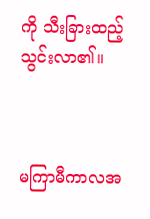ကို သီးခြားထည့်သွင်းလာ၏။



မကြာမီကာလအ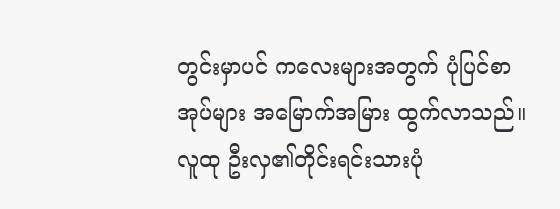တွင်းမှာပင် ကလေးများအတွက် ပုံပြင်စာအုပ်များ အမြောက်အမြား ထွက်လာသည်။ လူထု ဦးလှ၏တိုင်းရင်းသားပုံ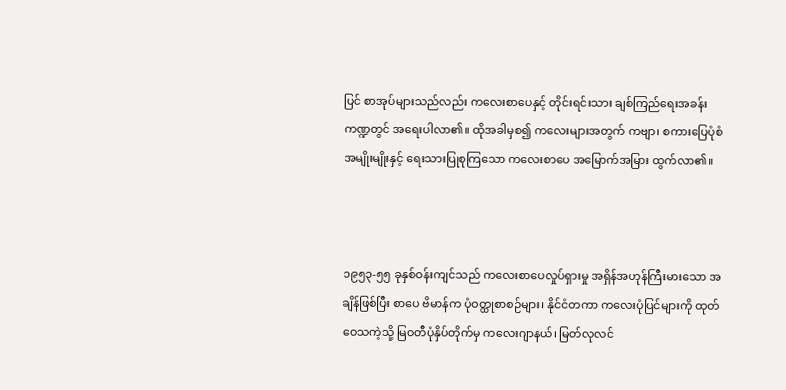ပြင် စာအုပ်များသည်လည်း ကလေးစာပေနှင့် တိုင်းရင်းသား ချစ်ကြည်ရေးအခန်းကဏ္ဍတွင် အရေးပါလာ၏။ ထိုအခါမှစ၍ ကလေးများအတွက် ကဗျာ၊ စကားပြေပုံစံအမျိုးမျိုးနှင့် ရေးသားပြုစုကြသော ကလေးစာပေ အမြောက်အမြား ထွက်လာ၏။



၁၉၅၃-၅၅ ခုနှစ်ဝန်းကျင်သည် ကလေးစာပေလှုပ်ရှားမှု အရှိန်အဟုန်ကြီးမားသော အချိန်ဖြစ်ပြီး စာပေ ဗိမာန်က ပုံဝတ္ထုစာစဉ်များ၊ နိုင်ငံတကာ ကလေးပုံပြင်များကို ထုတ်ဝေသကဲ့သို့ မြဝတီပုံနှိပ်တိုက်မှ ကလေးဂျာနယ်၊ မြတ်လုလင်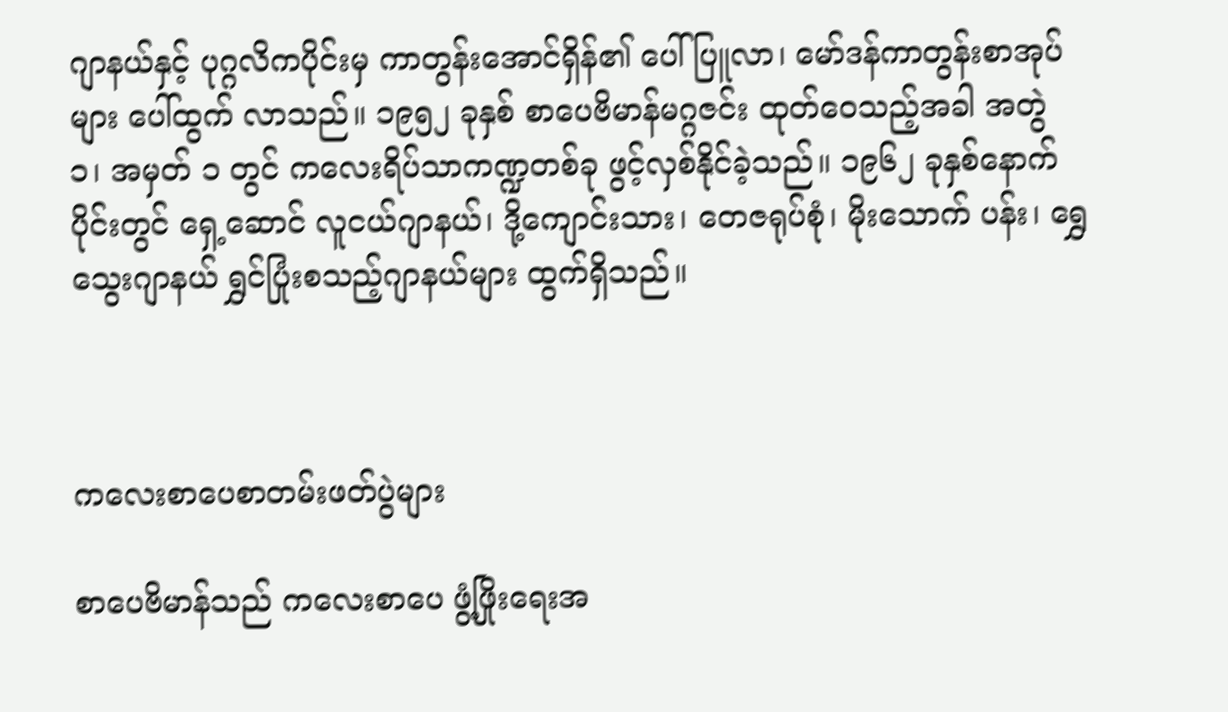ဂျာနယ်နှင့် ပုဂ္ဂလိကပိုင်းမှ ကာတွန်းအောင်ရှိန်၏ ပေါ်ပြူလာ၊ မော်ဒန်ကာတွန်းစာအုပ်များ ပေါ်ထွက် လာသည်။ ၁၉၅၂ ခုနှစ် စာပေဗိမာန်မဂ္ဂဇင်း ထုတ်ဝေသည့်အခါ အတွဲ ၁၊ အမှတ် ၁ တွင် ကလေးရိပ်သာကဏ္ဍတစ်ခု ဖွင့်လှစ်နိုင်ခဲ့သည်။ ၁၉၆၂ ခုနှစ်နောက်ပိုင်းတွင် ရှေ့ဆောင် လူငယ်ဂျာနယ်၊ ဒို့ကျောင်းသား၊ တေဇရုပ်စုံ၊ မိုးသောက် ပန်း၊ ရွှေသွေးဂျာနယ် ရွှင်ပြုံးစသည့်ဂျာနယ်များ ထွက်ရှိသည်။



ကလေးစာပေစာတမ်းဖတ်ပွဲများ

စာပေဗိမာန်သည် ကလေးစာပေ ဖွံ့ဖြိုးရေးအ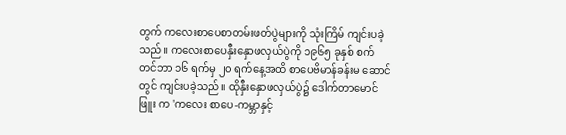တွက် ကလေးစာပေစာတမ်းဖတ်ပွဲများကို သုံးကြိမ် ကျင်းပခဲ့သည်။ ကလေးစာပေနှီးနှောဖလှယ်ပွဲကို ၁၉၆၅ ခုနှစ် စက်တင်ဘာ ၁၆ ရက်မှ ၂၀ ရက်နေ့အထိ စာပေဗိမာန်ခန်းမ ဆောင်တွင် ကျင်းပခဲ့သည်။ ထိုနှီးနှောဖလှယ်ပွဲ၌ ဒေါက်တာမောင်ဖြူး က 'ကလေး စာပေ-ကမ္ဘာနှင့်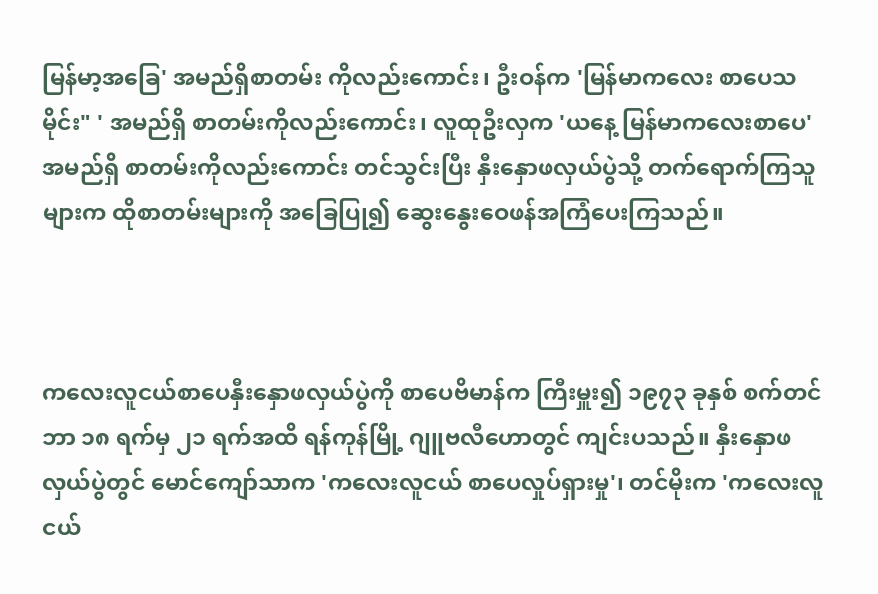မြန်မာ့အခြေ' အမည်ရှိစာတမ်း ကိုလည်းကောင်း၊ ဦးဝန်က 'မြန်မာကလေး စာပေသမိုင်း" ' အမည်ရှိ စာတမ်းကိုလည်းကောင်း၊ လူထုဦးလှက 'ယနေ့ မြန်မာကလေးစာပေ' အမည်ရှိ စာတမ်းကိုလည်းကောင်း တင်သွင်းပြီး နှီးနှောဖလှယ်ပွဲသို့ တက်ရောက်ကြသူများက ထိုစာတမ်းများကို အခြေပြု၍ ဆွေးနွေးဝေဖန်အကြံပေးကြသည်။



ကလေးလူငယ်စာပေနှီးနှောဖလှယ်ပွဲကို စာပေဗိမာန်က ကြီးမှူး၍ ၁၉၇၃ ခုနှစ် စက်တင်ဘာ ၁၈ ရက်မှ ၂၁ ရက်အထိ ရန်ကုန်မြို့ ဂျူဗလီဟောတွင် ကျင်းပသည်။ နှီးနှောဖလှယ်ပွဲတွင် မောင်ကျော်သာက 'ကလေးလူငယ် စာပေလှုပ်ရှားမှု'၊ တင်မိုးက 'ကလေးလူငယ်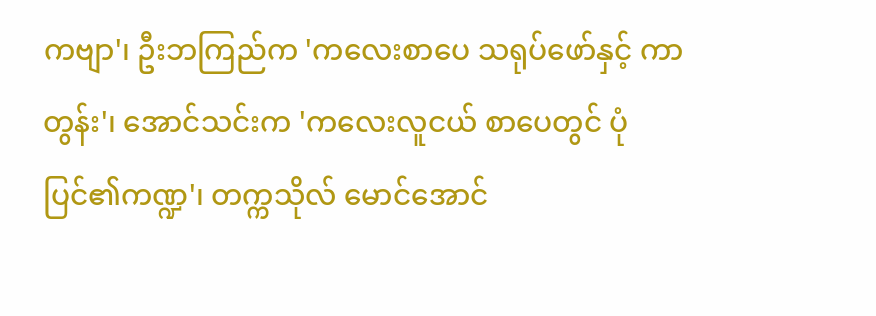ကဗျာ'၊ ဦးဘကြည်က 'ကလေးစာပေ သရုပ်ဖော်နှင့် ကာတွန်း'၊ အောင်သင်းက 'ကလေးလူငယ် စာပေတွင် ပုံပြင်၏ကဏ္ဍ'၊ တက္ကသိုလ် မောင်အောင်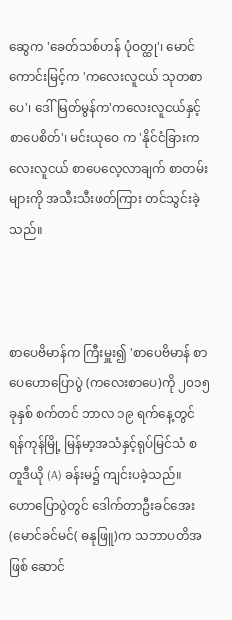ဆွေက 'ခေတ်သစ်ဟန် ပုံဝတ္ထု'၊ မောင်ကောင်းမြင့်က 'ကလေးလူငယ် သုတစာပေ'၊ ဒေါ်မြတ်မွန်က'ကလေးလူငယ်နှင့် စာပေစိတ်'၊ မင်းယုဝေ က 'နိုင်ငံခြားကလေးလူငယ် စာပေလေ့လာချက် စာတမ်းများကို အသီးသီးဖတ်ကြား တင်သွင်းခဲ့သည်။



စာပေဗိမာန်က ကြီးမှူး၍ 'စာပေဗိမာန် စာပေဟောပြောပွဲ (ကလေးစာပေ)ကို ၂၀၁၅ ခုနှစ် စက်တင် ဘာလ ၁၉ ရက်နေ့တွင် ရန်ကုန်မြို့ မြန်မာ့အသံနှင့်ရုပ်မြင်သံ စတူဒီယို (A) ခန်းမ၌ ကျင်းပခဲ့သည်။ ဟောပြောပွဲတွင် ဒေါက်တာဦးခင်အေး (မောင်ခင်မင်( ဓနုဖြူ)က သဘာပတိအဖြစ် ဆောင်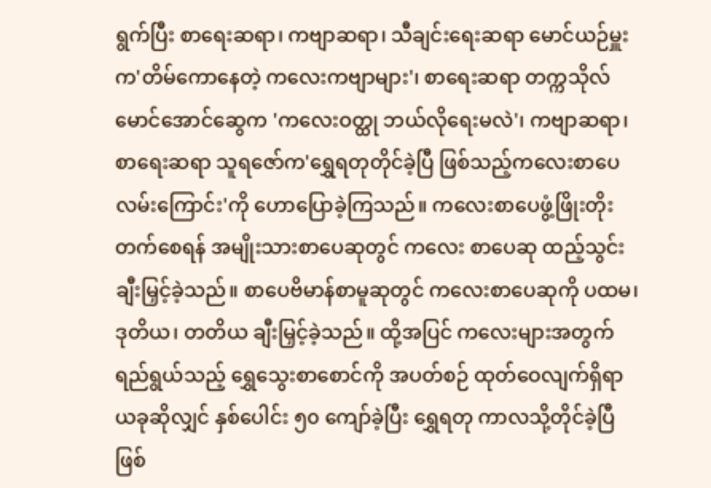ရွက်ပြီး စာရေးဆရာ၊ ကဗျာဆရာ၊ သီချင်းရေးဆရာ မောင်ယဉ်မှူးက'တိမ်ကောနေတဲ့ ကလေးကဗျာများ'၊ စာရေးဆရာ တက္ကသိုလ် မောင်အောင်ဆွေက 'ကလေးဝတ္ထု ဘယ်လိုရေးမလဲ'၊ ကဗျာဆရာ၊ စာရေးဆရာ သူရဇော်က'ရွှေရတုတိုင်ခဲ့ပြီ ဖြစ်သည့်ကလေးစာပေ လမ်းကြောင်း'ကို ဟောပြောခဲ့ကြသည်။ ကလေးစာပေဖွံ့ဖြိုးတိုးတက်စေရန် အမျိုးသားစာပေဆုတွင် ကလေး စာပေဆု ထည့်သွင်းချီးမြှင့်ခဲ့သည်။ စာပေဗိမာန်စာမူဆုတွင် ကလေးစာပေဆုကို ပထမ၊ ဒုတိယ၊ တတိယ ချီးမြှင့်ခဲ့သည်။ ထို့အပြင် ကလေးများအတွက် ရည်ရွယ်သည့် ရွှေသွေးစာစောင်ကို အပတ်စဉ် ထုတ်ဝေလျက်ရှိရာ ယခုဆိုလျှင် နှစ်ပေါင်း ၅၀ ကျော်ခဲ့ပြီး ရွှေရတု ကာလသို့တိုင်ခဲ့ပြီ ဖြစ်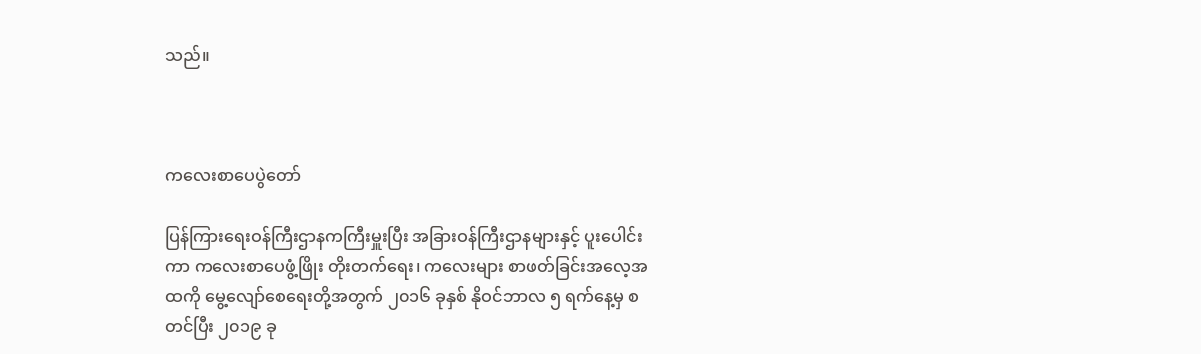သည်။



ကလေးစာပေပွဲတော်

ပြန်ကြားရေးဝန်ကြီးဌာနကကြီးမှူးပြီး အခြားဝန်ကြီးဌာနများနှင့် ပူးပေါင်းကာ ကလေးစာပေဖွံ့ဖြိုး တိုးတက်ရေး၊ ကလေးများ စာဖတ်ခြင်းအလေ့အထကို မွေ့လျော်စေရေးတို့အတွက် ၂၀၁၆ ခုနှစ် နိုဝင်ဘာလ ၅ ရက်နေ့မှ စတင်ပြီး ၂၀၁၉ ခု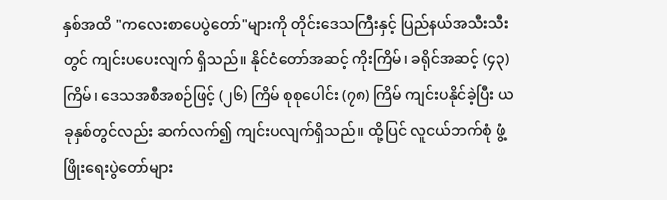နှစ်အထိ "ကလေးစာပေပွဲတော်"များကို တိုင်းဒေသကြီးနှင့် ပြည်နယ်အသီးသီးတွင် ကျင်းပပေးလျက် ရှိသည်။ နိုင်ငံတော်အဆင့် ကိုးကြိမ်၊ ခရိုင်အဆင့် (၄၃) ကြိမ်၊ ဒေသအစီအစဉ်ဖြင့် (၂၆) ကြိမ် စုစုပေါင်း (၇၈) ကြိမ် ကျင်းပနိုင်ခဲ့ပြီး ယခုနှစ်တွင်လည်း ဆက်လက်၍ ကျင်းပလျက်ရှိသည်။ ထို့ပြင် လူငယ်ဘက်စုံ ဖွံ့ဖြိုးရေးပွဲတော်များ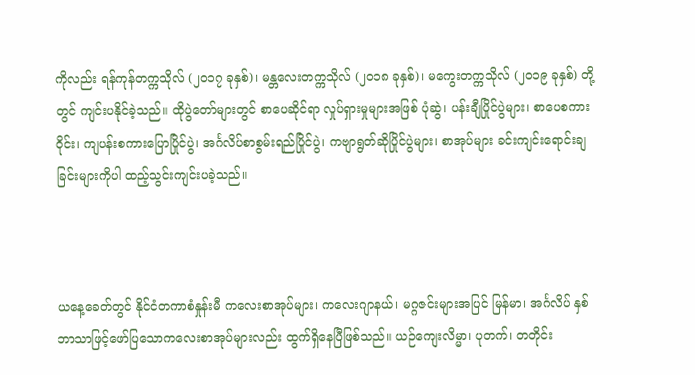ကိုလည်း ရန်ကုန်တက္ကသိုလ် (၂၀၁၇ ခုနှစ်)၊ မန္တလေးတက္ကသိုလ် (၂၀၁၈ ခုနှစ်)၊ မကွေးတက္ကသိုလ် (၂၀၁၉ ခုနှစ်) တို့တွင် ကျင်းပနိုင်ခဲ့သည်။ ထိုပွဲတော်များတွင် စာပေဆိုင်ရာ လှုပ်ရှားမှုများအဖြစ် ပုံဆွဲ၊ ပန်းချီပြိုင်ပွဲများ၊ စာပေစကားဝိုင်း၊ ကျပန်းစကားပြောပြိုင်ပွဲ၊ အင်္ဂလိပ်စာစွမ်းရည်ပြိုင်ပွဲ၊ ကဗျာရွတ်ဆိုပြိုင်ပွဲများ၊ စာအုပ်များ ခင်းကျင်းရောင်းချခြင်းများကိုပါ ထည့်သွင်းကျင်းပခဲ့သည်။



ယနေ့ခေတ်တွင် နိုင်ငံတကာစံနှုန်းမီ ကလေးစာအုပ်များ၊ ကလေးဂျာနယ်၊ မဂ္ဂဇင်းများအပြင် မြန်မာ၊ အင်္ဂလိပ် နှစ်ဘာသာဖြင့်ဖော်ပြသောကလေးစာအုပ်များလည်း ထွက်ရှိနေပြီဖြစ်သည်။ ယဉ်ကျေးလိမ္မာ၊ ပုတက်၊ တတိုင်း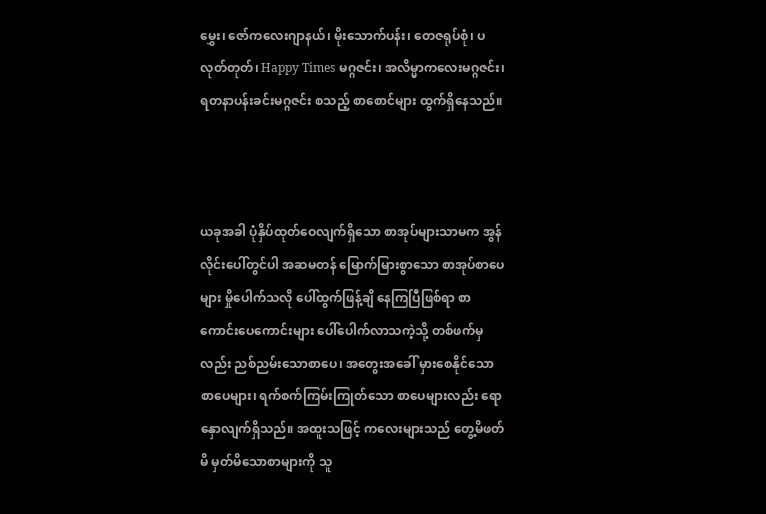မွှေး၊ ဇော်ကလေးဂျာနယ်၊ မိုးသောက်ပန်း၊ တေဇရုပ်စုံ၊ ပလုတ်တုတ်၊ Happy Times မဂ္ဂဇင်း၊ အလိမ္မာကလေးမဂ္ဂဇင်း၊ ရတနာပန်းခင်းမဂ္ဂဇင်း စသည့် စာစောင်များ ထွက်ရှိနေသည်။



ယခုအခါ ပုံနှိပ်ထုတ်ဝေလျက်ရှိသော စာအုပ်များသာမက အွန်လိုင်းပေါ်တွင်ပါ အဆမတန် မြောက်မြားစွာသော စာအုပ်စာပေများ မှိုပေါက်သလို ပေါ်ထွက်ဖြန့်ချိ နေကြပြီဖြစ်ရာ စာကောင်းပေကောင်းများ ပေါ်ပေါက်လာသကဲ့သို့ တစ်ဖက်မှလည်း ညစ်ညမ်းသောစာပေ၊ အတွေးအခေါ် မှားစေနိုင်သော စာပေများ၊ ရက်စက်ကြမ်းကြုတ်သော စာပေများလည်း ရောနှောလျက်ရှိသည်။ အထူးသဖြင့် ကလေးများသည် တွေ့မိဖတ်မိ မှတ်မိသောစာများကို သူ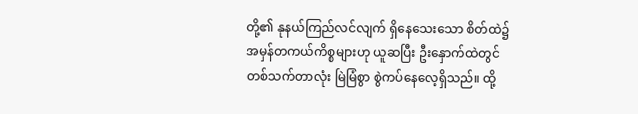တို့၏ နုနယ်ကြည်လင်လျက် ရှိနေသေးသော စိတ်ထဲ၌ အမှန်တကယ်ကိစ္စများဟု ယူဆပြီး ဦးနှောက်ထဲတွင် တစ်သက်တာလုံး မြဲမြံစွာ စွဲကပ်နေလေ့ရှိသည်။ ထို့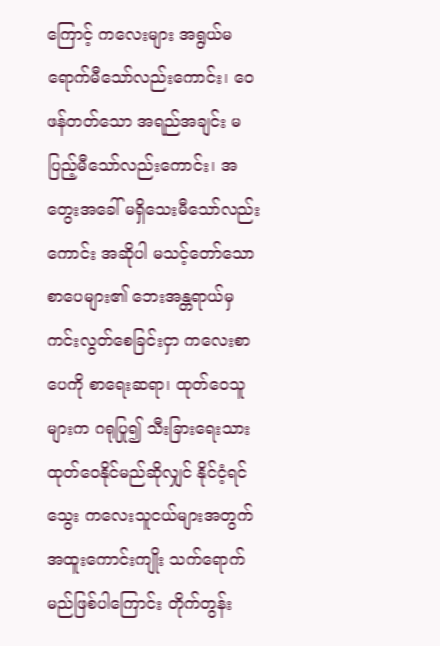ကြောင့် ကလေးများ အရွယ်မရောက်မီသော်လည်းကောင်း၊ ဝေဖန်တတ်သော အရည်အချင်း မပြည့်မီသော်လည်းကောင်း၊ အတွေးအခေါ် မရှိသေးမီသော်လည်းကောင်း အဆိုပါ မသင့်တော်သော စာပေများ၏ ဘေးအန္တရာယ်မှ ကင်းလွတ်စေခြင်းငှာ ကလေးစာပေကို စာရေးဆရာ၊ ထုတ်ဝေသူ များက ဂရုပြု၍ သီးခြားရေးသားထုတ်ဝေနိုင်မည်ဆိုလျှင် နိုင်ငံ့ရင်သွေး ကလေးသူငယ်များအတွက် အထူးကောင်းကျိုး သက်ရောက်မည်ဖြစ်ပါကြောင်း တိုက်တွန်း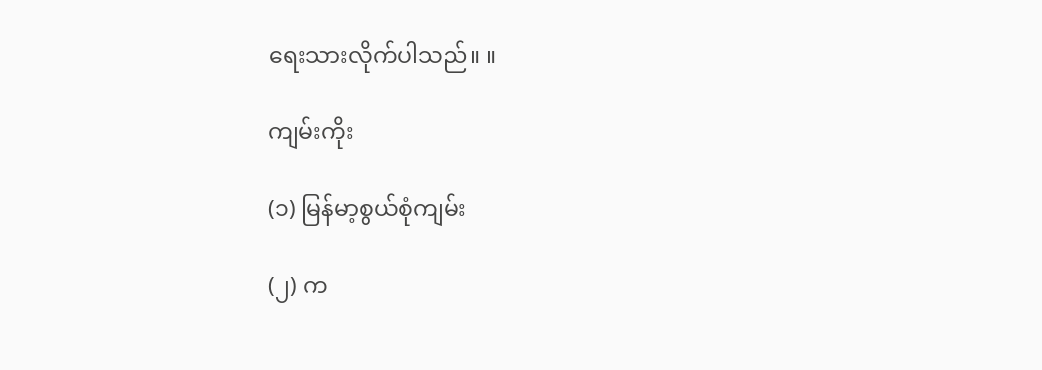ရေးသားလိုက်ပါသည်။ ။

ကျမ်းကိုး

(၁) မြန်မာ့စွယ်စုံကျမ်း

(၂) က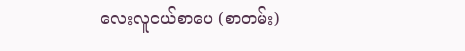လေးလူငယ်စာပေ (စာတမ်း)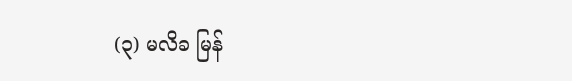(၃) မလိခ မြန်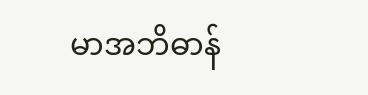မာအဘိဓာန်